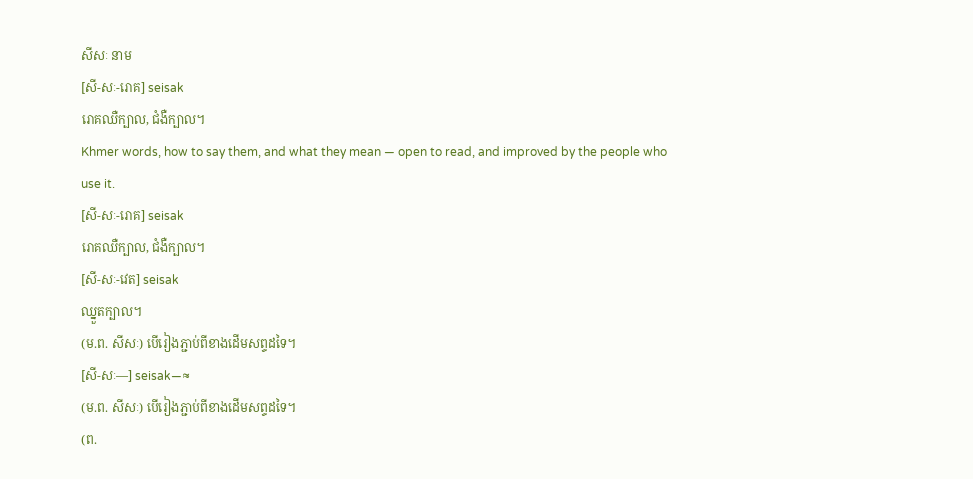សីសៈ នាម
[សី-សៈ-រោគ] seisak
រោគឈឺក្បាល, ជំងឺក្បាល។
Khmer words, how to say them, and what they mean — open to read, and improved by the people who use it.
[សី-សៈ-រោគ] seisak
រោគឈឺក្បាល, ជំងឺក្បាល។
[សី-សៈ-វេត] seisak
ឈ្នួតក្បាល។
(ម.ព. សីសៈ) បើរៀងភ្ជាប់ពីខាងដើមសព្ទដទៃ។
[សី-សៈ—] seisak—≈
(ម.ព. សីសៈ) បើរៀងភ្ជាប់ពីខាងដើមសព្ទដទៃ។
(ព.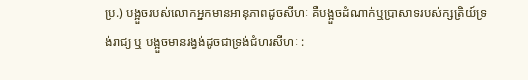ប្រ.) បង្អួចរបស់លោកអ្នកមានអានុភាពដូចសីហៈ គឺបង្អួចដំណាក់ឬប្រាសាទរបស់ក្សត្រិយ៍ទ្រង់រាជ្យ ឬ បង្អួចមានរង្វង់ដូចជាទ្រង់ជំហរសីហៈ :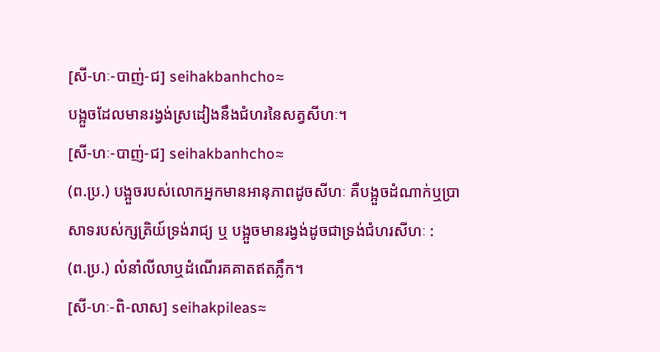[សី-ហៈ-បាញ់-ជ] seihakbanhcho≈
បង្អួចដែលមានរង្វង់ស្រដៀងនឹងជំហរនៃសត្វសីហៈ។
[សី-ហៈ-បាញ់-ជ] seihakbanhcho≈
(ព.ប្រ.) បង្អួចរបស់លោកអ្នកមានអានុភាពដូចសីហៈ គឺបង្អួចដំណាក់ឬប្រាសាទរបស់ក្សត្រិយ៍ទ្រង់រាជ្យ ឬ បង្អួចមានរង្វង់ដូចជាទ្រង់ជំហរសីហៈ :
(ព.ប្រ.) លំនាំលីលាឬដំណើរគគាតឥតភ្លឹក។
[សី-ហៈ-ពិ-លាស] seihakpileas≈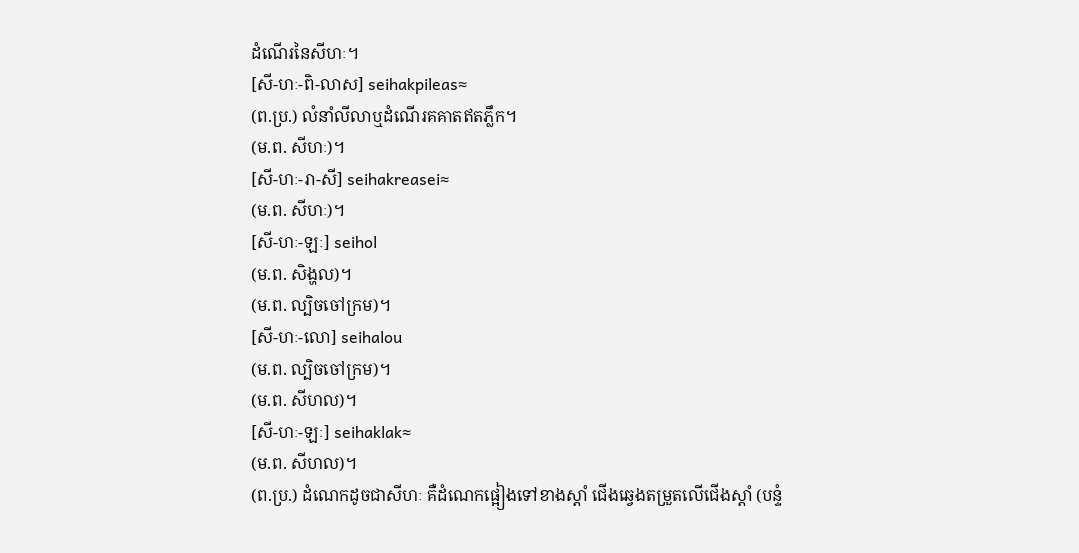ដំណើរនៃសីហៈ។
[សី-ហៈ-ពិ-លាស] seihakpileas≈
(ព.ប្រ.) លំនាំលីលាឬដំណើរគគាតឥតភ្លឹក។
(ម.ព. សីហៈ)។
[សី-ហៈ-រា-សី] seihakreasei≈
(ម.ព. សីហៈ)។
[សី-ហៈ-ឡៈ] seihol
(ម.ព. សិង្ហល)។
(ម.ព. ល្បិចចៅក្រម)។
[សី-ហៈ-លោ] seihalou
(ម.ព. ល្បិចចៅក្រម)។
(ម.ព. សីហល)។
[សី-ហៈ-ឡៈ] seihaklak≈
(ម.ព. សីហល)។
(ព.ប្រ.) ដំណេកដូចជាសីហៈ គឺដំណេកផ្អៀងទៅខាងស្ដាំ ជើងឆ្វេងតម្រួតលើជើងស្ដាំ (បន្ទំ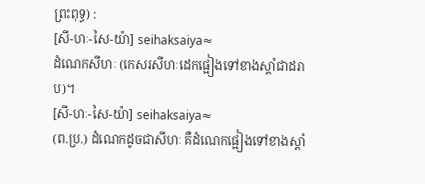ព្រះពុទ្ធ) :
[សី-ហៈ-សៃ-យ៉ា] seihaksaiya≈
ដំណេកសីហៈ (កេសរសីហៈដេកផ្អៀងទៅខាងស្ដាំជាដរាប)។
[សី-ហៈ-សៃ-យ៉ា] seihaksaiya≈
(ព.ប្រ.) ដំណេកដូចជាសីហៈ គឺដំណេកផ្អៀងទៅខាងស្ដាំ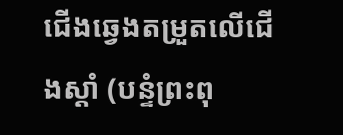ជើងឆ្វេងតម្រួតលើជើងស្ដាំ (បន្ទំព្រះពុ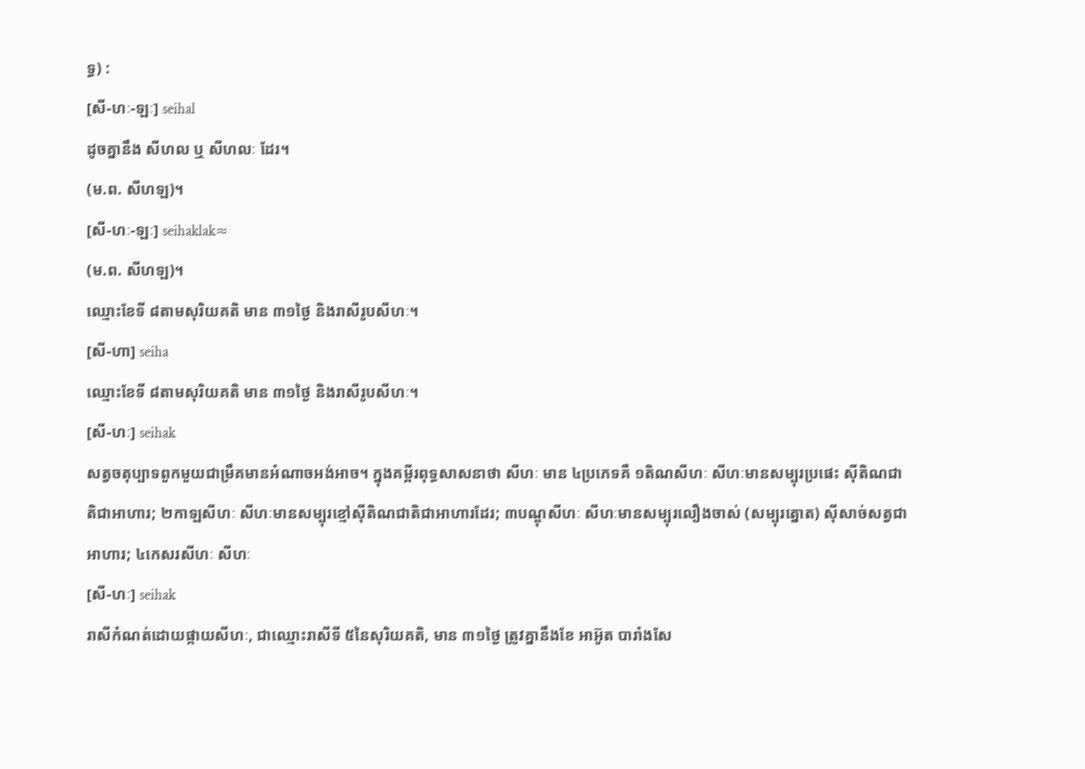ទ្ធ) :
[សី-ហៈ-ឡៈ] seihal
ដូចគ្នានឹង សីហល ឬ សីហលៈ ដែរ។
(ម.ព. សីហឡ)។
[សី-ហៈ-ឡៈ] seihaklak≈
(ម.ព. សីហឡ)។
ឈ្មោះខែទី ៨តាមសុរិយគតិ មាន ៣១ថ្ងៃ និងរាសីរូបសីហៈ។
[សី-ហា] seiha
ឈ្មោះខែទី ៨តាមសុរិយគតិ មាន ៣១ថ្ងៃ និងរាសីរូបសីហៈ។
[សី-ហៈ] seihak
សត្វចតុប្បាទពួកមួយជាម្រឹគមានអំណាចអង់អាច។ ក្នុងគម្ពីរពុទ្ធសាសនាថា សីហៈ មាន ៤ប្រភេទគឺ ១តិណសីហៈ សីហៈមានសម្បុរប្រផេះ ស៊ីតិណជាតិជាអាហារ; ២កាឡសីហៈ សីហៈមានសម្បុរខ្មៅស៊ីតិណជាតិជាអាហារដែរ; ៣បណ្ឌុសីហៈ សីហៈមានសម្បុរលឿងចាស់ (សម្បុរត្នោត) ស៊ីសាច់សត្វជាអាហារ; ៤កេសរសីហៈ សីហៈ
[សី-ហៈ] seihak
រាសីកំណត់ដោយផ្កាយសីហៈ, ជាឈ្មោះរាសីទី ៥នៃសុរិយគតិ, មាន ៣១ថ្ងៃ ត្រូវគ្នានឹងខែ អាអ៊ូត បារាំងសែ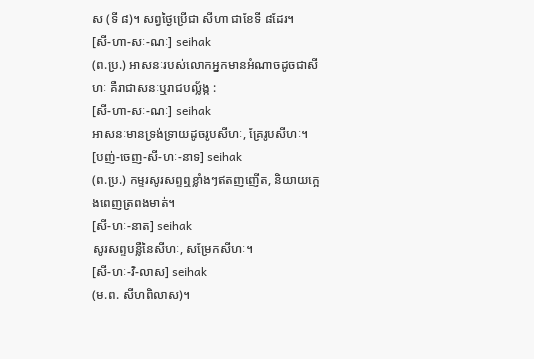ស (ទី ៨)។ សព្វថ្ងៃប្រើជា សីហា ជាខែទី ៨ដែរ។
[សី-ហា-សៈ-ណៈ] seihak
(ព.ប្រ.) អាសនៈរបស់លោកអ្នកមានអំណាចដូចជាសីហៈ គឺរាជាសនៈឬរាជបល្ល័ង្ក :
[សី-ហា-សៈ-ណៈ] seihak
អាសនៈមានទ្រង់ទ្រាយដូចរូបសីហៈ, គ្រែរូបសីហៈ។
[បញ់-ចេញ-សី-ហៈ-នាទ] seihak
(ព.ប្រ.) កម្ទរសូរសព្ទឮខ្លាំងៗឥតញញើត, និយាយក្អេងពេញត្រពងមាត់។
[សី-ហៈ-នាត] seihak
សូរសព្ទបន្លឺនៃសីហៈ, សម្រែកសីហៈ។
[សី-ហៈ-វិ-លាស] seihak
(ម.ព. សីហពិលាស)។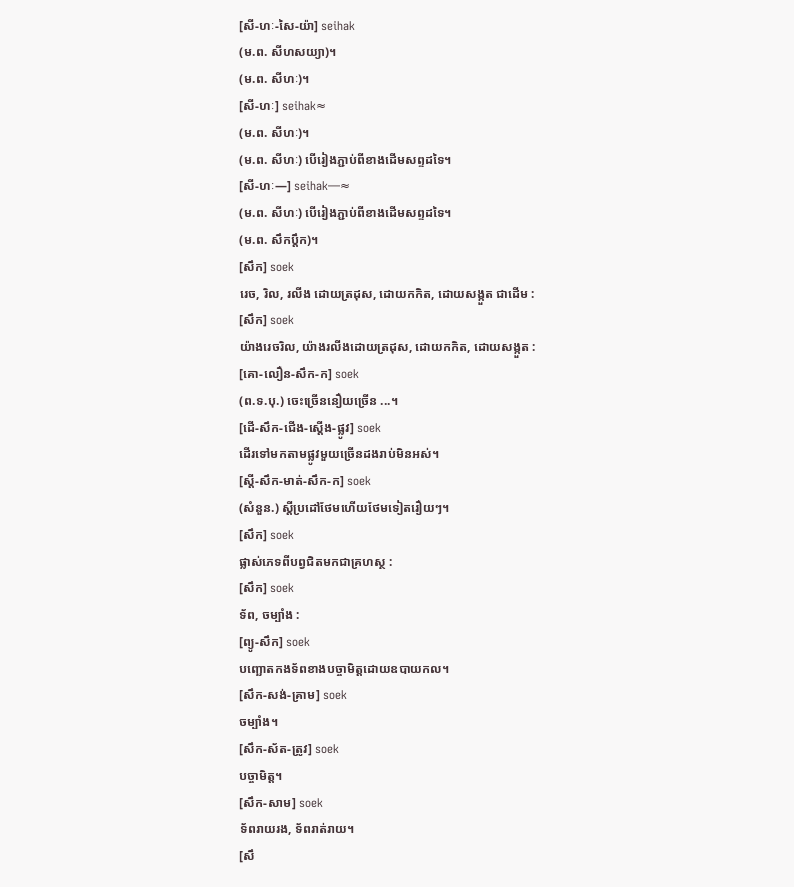[សី-ហៈ-សៃ-យ៉ា] seihak
(ម.ព. សីហសយ្យា)។
(ម.ព. សីហៈ)។
[សី-ហៈ] seihak≈
(ម.ព. សីហៈ)។
(ម.ព. សីហៈ) បើរៀងភ្ជាប់ពីខាងដើមសព្ទដទៃ។
[សី-ហៈ—] seihak—≈
(ម.ព. សីហៈ) បើរៀងភ្ជាប់ពីខាងដើមសព្ទដទៃ។
(ម.ព. សឹកប្ដឹក)។
[សឹក] soek
រេច, រិល, រលីង ដោយត្រដុស, ដោយកកិត, ដោយសង្កួត ជាដើម :
[សឹក] soek
យ៉ាងរេចរិល, យ៉ាងរលីងដោយត្រដុស, ដោយកកិត, ដោយសង្កួត :
[គោ-លឿន-សឹក-ក] soek
(ព.ទ.បុ.) ចេះច្រើននឿយច្រើន ...។
[ដើ-សឹក-ជើង-ស្ដើង-ផ្លូវ] soek
ដើរទៅមកតាមផ្លូវមួយច្រើនដងរាប់មិនអស់។
[ស្ដី-សឹក-មាត់-សឹក-ក] soek
(សំនួន.) ស្ដីប្រដៅថែមហើយថែមទៀតរឿយៗ។
[សឹក] soek
ផ្លាស់ភេទពីបព្វជិតមកជាគ្រហស្ថ :
[សឹក] soek
ទ័ព, ចម្បាំង :
[ព្យូ-សឹក] soek
បញ្ឆោតកងទ័ពខាងបច្ចាមិត្តដោយឧបាយកល។
[សឹក-សង់-គ្រាម] soek
ចម្បាំង។
[សឹក-ស័ត-ត្រូវ] soek
បច្ចាមិត្ត។
[សឹក-សាម] soek
ទ័ពរាយរង, ទ័ពរាត់រាយ។
[សឹ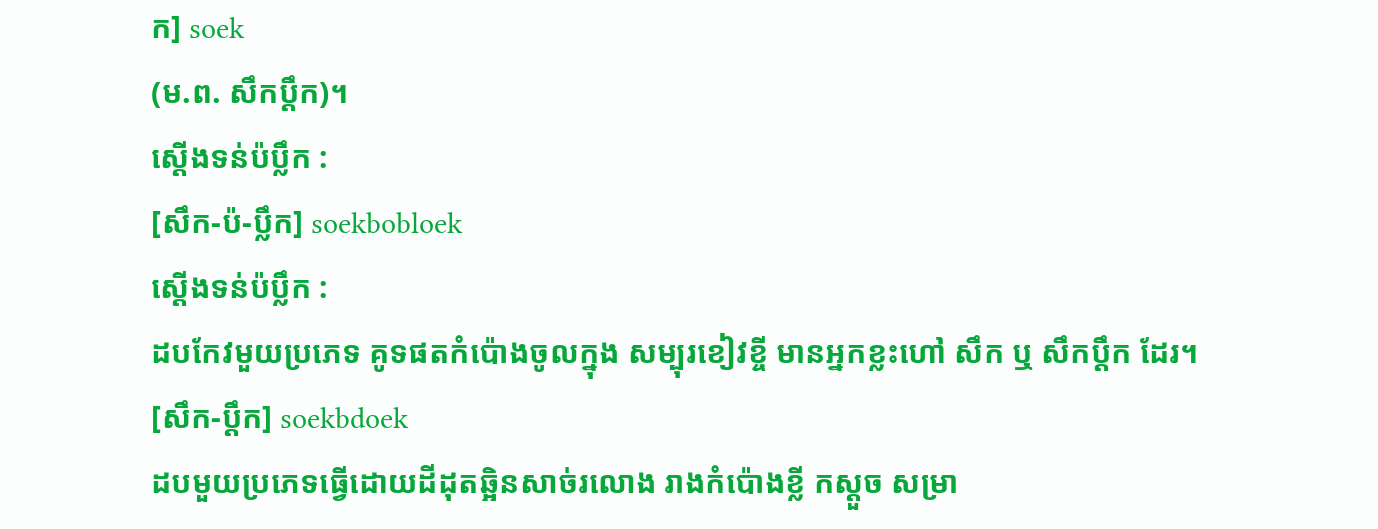ក] soek
(ម.ព. សឹកប្ដឹក)។
ស្ដើងទន់ប៉ប្លឹក :
[សឹក-ប៉-ប្លឹក] soekbobloek
ស្ដើងទន់ប៉ប្លឹក :
ដបកែវមួយប្រភេទ គូទផតកំប៉ោងចូលក្នុង សម្បុរខៀវខ្ចី មានអ្នកខ្លះហៅ សឹក ឬ សឹកប្ដឹក ដែរ។
[សឹក-ប្ដឹក] soekbdoek
ដបមួយប្រភេទធ្វើដោយដីដុតឆ្អិនសាច់រលោង រាងកំប៉ោងខ្លី កស្ដួច សម្រា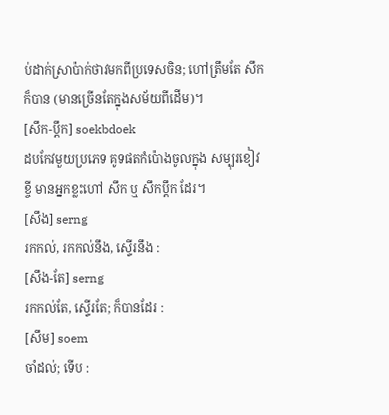ប់ដាក់ស្រាប៉ាក់ថាវមកពីប្រទេសចិន; ហៅត្រឹមតែ សឹក ក៏បាន (មានច្រើនតែក្នុងសម័យពីដើម)។
[សឹក-ប្ដឹក] soekbdoek
ដបកែវមួយប្រភេទ គូទផតកំប៉ោងចូលក្នុង សម្បុរខៀវខ្ចី មានអ្នកខ្លះហៅ សឹក ឬ សឹកប្ដឹក ដែរ។
[សឹង] serng
រកកល់, រកកល់នឹង, ស្ទើរនឹង :
[សឹង-តែ] serng
រកកល់តែ, ស្ទើរតែ; ក៏បានដែរ :
[សឹម] soem
ចាំដល់; ទើប :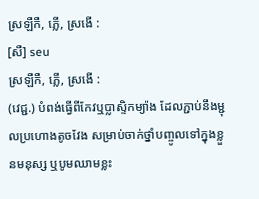ស្រឡឺកឺ, ភ្លើ, ស្រងើ :
[សឺ] seu
ស្រឡឺកឺ, ភ្លើ, ស្រងើ :
(វេជ្ជ.) បំពង់ធ្វើពីកែវឬប្លាស្ទិកម្យ៉ាង ដែលភ្ជាប់នឹងម្ជុលប្រហោងតូចវែង សម្រាប់ចាក់ថ្នាំបញ្ចូលទៅក្នុងខ្លួនមនុស្ស ឬបូមឈាមខ្លះ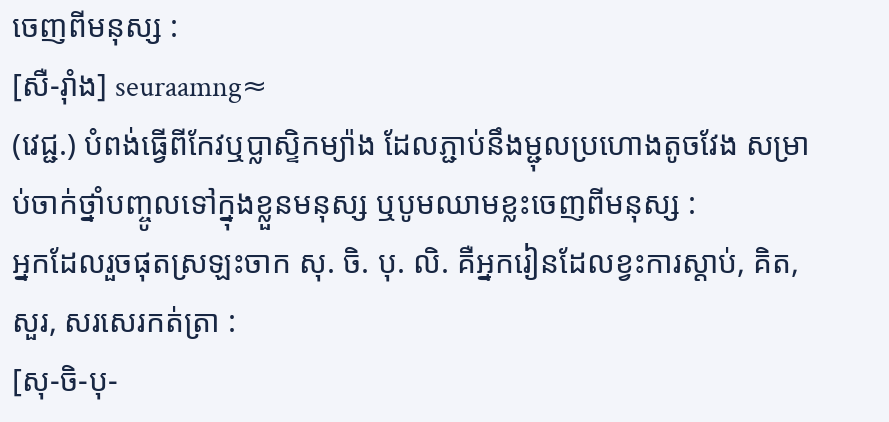ចេញពីមនុស្ស :
[សឺ-រ៉ាំង] seuraamng≈
(វេជ្ជ.) បំពង់ធ្វើពីកែវឬប្លាស្ទិកម្យ៉ាង ដែលភ្ជាប់នឹងម្ជុលប្រហោងតូចវែង សម្រាប់ចាក់ថ្នាំបញ្ចូលទៅក្នុងខ្លួនមនុស្ស ឬបូមឈាមខ្លះចេញពីមនុស្ស :
អ្នកដែលរួចផុតស្រឡះចាក សុ. ចិ. បុ. លិ. គឺអ្នករៀនដែលខ្វះការស្ដាប់, គិត, សួរ, សរសេរកត់ត្រា :
[សុ-ចិ-បុ-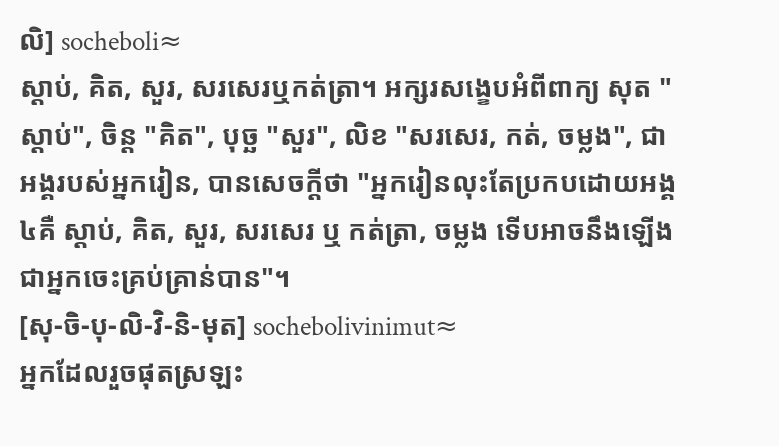លិ] socheboli≈
ស្ដាប់, គិត, សួរ, សរសេរឬកត់ត្រា។ អក្សរសង្ខេបអំពីពាក្យ សុត "ស្ដាប់", ចិន្ត "គិត", បុច្ឆ "សួរ", លិខ "សរសេរ, កត់, ចម្លង", ជាអង្គរបស់អ្នករៀន, បានសេចក្ដីថា "អ្នករៀនលុះតែប្រកបដោយអង្គ ៤គឺ ស្ដាប់, គិត, សួរ, សរសេរ ឬ កត់ត្រា, ចម្លង ទើបអាចនឹងឡើងជាអ្នកចេះគ្រប់គ្រាន់បាន"។
[សុ-ចិ-បុ-លិ-វិ-និ-មុត] sochebolivinimut≈
អ្នកដែលរួចផុតស្រឡះ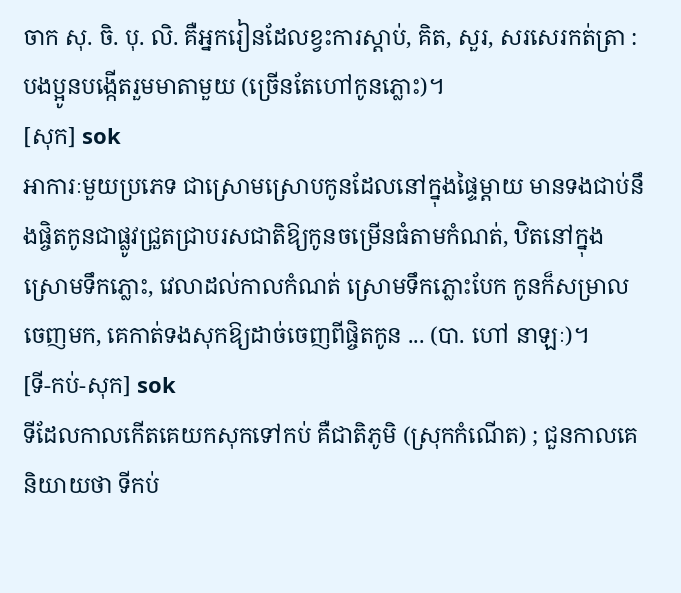ចាក សុ. ចិ. បុ. លិ. គឺអ្នករៀនដែលខ្វះការស្ដាប់, គិត, សួរ, សរសេរកត់ត្រា :
បងប្អូនបង្កើតរួមមាតាមួយ (ច្រើនតែហៅកូនភ្លោះ)។
[សុក] sok
អាការៈមួយប្រភេទ ជាស្រោមស្រោបកូនដែលនៅក្នុងផ្ទៃម្ដាយ មានទងជាប់នឹងផ្ចិតកូនជាផ្លូវជ្រួតជ្រាបរសជាតិឱ្យកូនចម្រើនធំតាមកំណត់, ឋិតនៅក្នុងស្រោមទឹកភ្លោះ, វេលាដល់កាលកំណត់ ស្រោមទឹកភ្លោះបែក កូនក៏សម្រាលចេញមក, គេកាត់ទងសុកឱ្យដាច់ចេញពីផ្ចិតកូន ... (បា. ហៅ នាឡៈ)។
[ទី-កប់-សុក] sok
ទីដែលកាលកើតគេយកសុកទៅកប់ គឺជាតិភូមិ (ស្រុកកំណើត) ; ជួនកាលគេនិយាយថា ទីកប់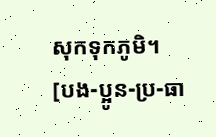សុកទុកភូមិ។
[បង-ប្អូន-ប្រ-ធា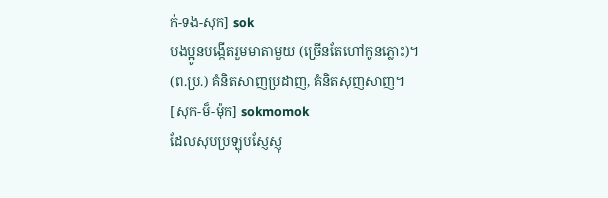ក់-ទង-សុក] sok
បងប្អូនបង្កើតរួមមាតាមួយ (ច្រើនតែហៅកូនភ្លោះ)។
(ព.ប្រ.) គំនិតសាញប្រដាញ, គំនិតសុញសាញ។
[សុក-ម៏-ម៉ុក] sokmomok
ដែលសុបប្រឡុបស្ញែស្ញុ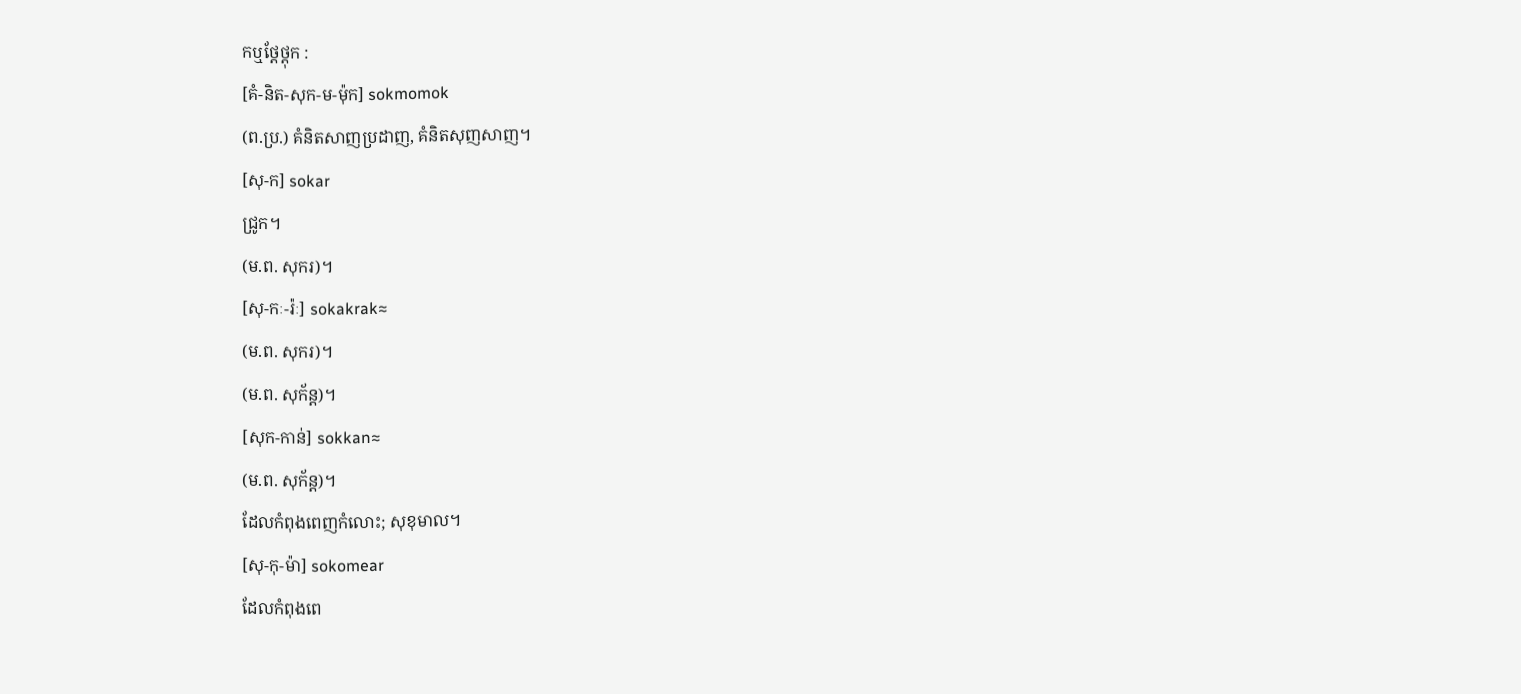កឬថ្ដែថ្ដុក :
[គំ-និត-សុក-ម-ម៉ុក] sokmomok
(ព.ប្រ.) គំនិតសាញប្រដាញ, គំនិតសុញសាញ។
[សុ-ក] sokar
ជ្រូក។
(ម.ព. សុករ)។
[សុ-កៈ-រ៉ៈ] sokakrak≈
(ម.ព. សុករ)។
(ម.ព. សុក័ន្ត)។
[សុក-កាន់] sokkan≈
(ម.ព. សុក័ន្ត)។
ដែលកំពុងពេញកំលោះ; សុខុមាល។
[សុ-កុ-ម៉ា] sokomear
ដែលកំពុងពេ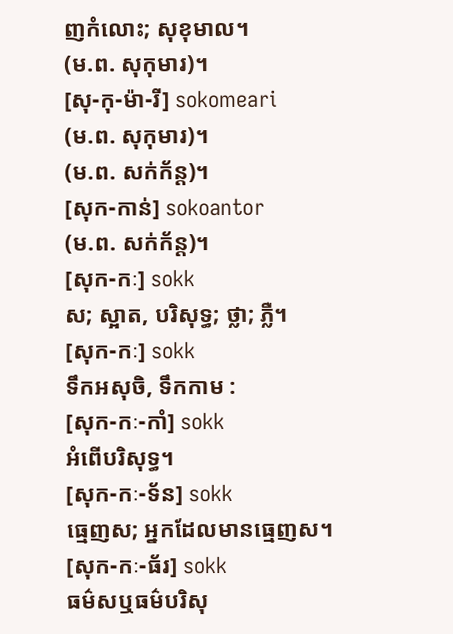ញកំលោះ; សុខុមាល។
(ម.ព. សុកុមារ)។
[សុ-កុ-ម៉ា-រី] sokomeari
(ម.ព. សុកុមារ)។
(ម.ព. សក់ក័ន្ត)។
[សុក-កាន់] sokoantor
(ម.ព. សក់ក័ន្ត)។
[សុក-កៈ] sokk
ស; ស្អាត, បរិសុទ្ធ; ថ្លា; ភ្លឺ។
[សុក-កៈ] sokk
ទឹកអសុចិ, ទឹកកាម :
[សុក-កៈ-កាំ] sokk
អំពើបរិសុទ្ធ។
[សុក-កៈ-ទ័ន] sokk
ធ្មេញស; អ្នកដែលមានធ្មេញស។
[សុក-កៈ-ធ័រ] sokk
ធម៌សឬធម៌បរិសុ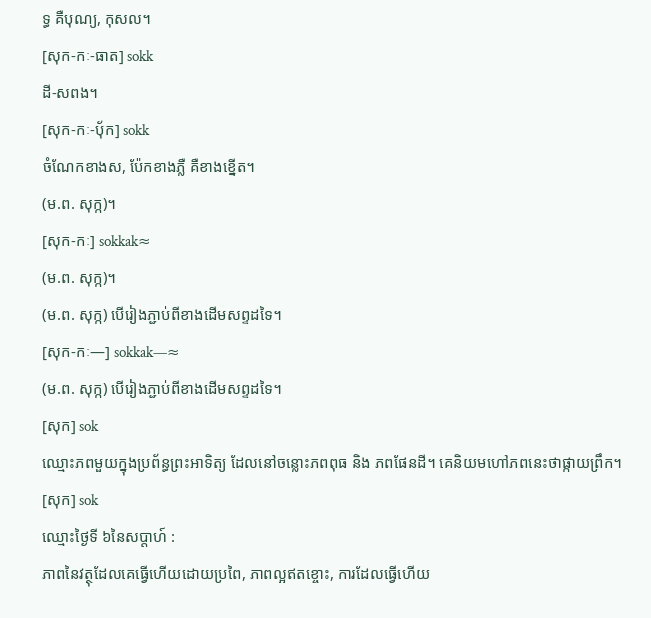ទ្ធ គឺបុណ្យ, កុសល។
[សុក-កៈ-ធាត] sokk
ដី-សពង។
[សុក-កៈ-ប៉័ក] sokk
ចំណែកខាងស, ប៉ែកខាងភ្លឺ គឺខាងខ្នើត។
(ម.ព. សុក្ក)។
[សុក-កៈ] sokkak≈
(ម.ព. សុក្ក)។
(ម.ព. សុក្ក) បើរៀងភ្ជាប់ពីខាងដើមសព្ទដទៃ។
[សុក-កៈ—] sokkak—≈
(ម.ព. សុក្ក) បើរៀងភ្ជាប់ពីខាងដើមសព្ទដទៃ។
[សុក] sok
ឈ្មោះភពមួយក្នុងប្រព័ន្ធព្រះអាទិត្យ ដែលនៅចន្លោះភពពុធ និង ភពផែនដី។ គេនិយមហៅភពនេះថាផ្កាយព្រឹក។
[សុក] sok
ឈ្មោះថ្ងៃទី ៦នៃសប្ដាហ៍ :
ភាពនៃវត្ថុដែលគេធ្វើហើយដោយប្រពៃ, ភាពល្អឥតខ្ចោះ, ការដែលធ្វើហើយ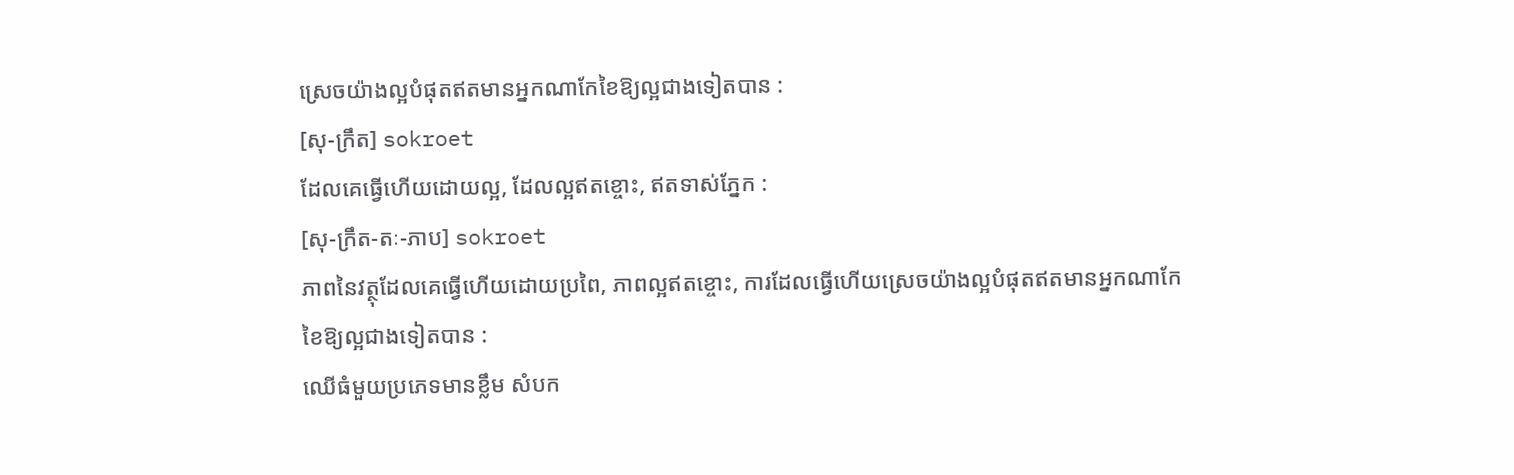ស្រេចយ៉ាងល្អបំផុតឥតមានអ្នកណាកែខៃឱ្យល្អជាងទៀតបាន :
[សុ-ក្រឹត] sokroet
ដែលគេធ្វើហើយដោយល្អ, ដែលល្អឥតខ្ចោះ, ឥតទាស់ភ្នែក :
[សុ-ក្រឹត-តៈ-ភាប] sokroet
ភាពនៃវត្ថុដែលគេធ្វើហើយដោយប្រពៃ, ភាពល្អឥតខ្ចោះ, ការដែលធ្វើហើយស្រេចយ៉ាងល្អបំផុតឥតមានអ្នកណាកែខៃឱ្យល្អជាងទៀតបាន :
ឈើធំមួយប្រភេទមានខ្លឹម សំបក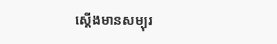ស្ដើងមានសម្បុរ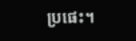ប្រផេះ។